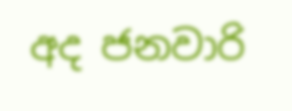අද ජනවාරි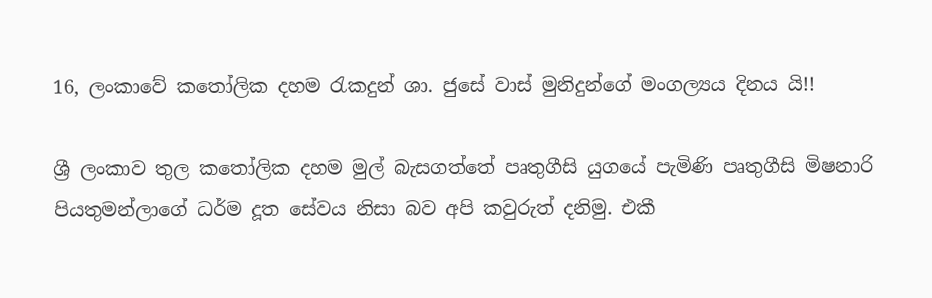16, ලංකාවේ කතෝලික දහම රැකදුන් ශා. ජුසේ වාස් මුනිදුන්ගේ මංගල්‍යය දිනය යි!!

ශ්‍රී ලංකාව තුල කතෝලික දහම මුල් බැසගත්තේ පෘතුගීසි යුගයේ පැමිණි පෘතුගීසි මිෂනාරි පියතුමන්ලාගේ ධර්ම දූත සේවය නිසා බව අපි කවුරුත් දනිමු. එකී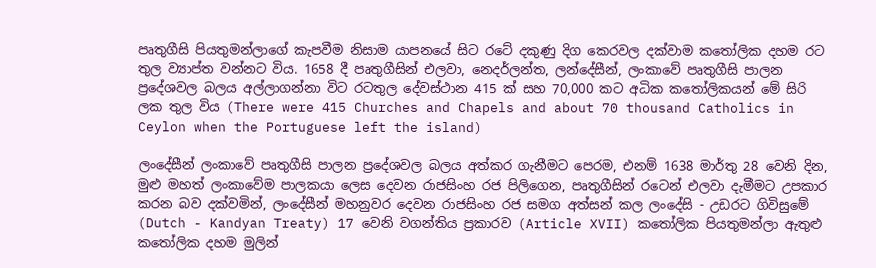පෘතුගීසි පියතුමන්ලාගේ කැපවීම නිසාම යාපනයේ සිට රටේ දකුණු දිග කෙරවල දක්වාම කතෝලික දහම රට තුල ව්‍යාප්ත වන්නට විය. 1658 දී පෘතුගීසින් එලවා, නෙදර්ලන්ත, ලන්දේසීන්, ලංකාවේ පෘතුගීසි පාලන ප්‍රදේශවල බලය අල්ලාගන්නා විට රටතුල දේවස්ථාන 415 ක් සහ 70,000 කට අධික කතෝලිකයන් මේ සිරි ලක තුල විය (There were 415 Churches and Chapels and about 70 thousand Catholics in Ceylon when the Portuguese left the island)

ලංදේසීන් ලංකාවේ පෘතුගීසි පාලන ප්‍රදේශවල බලය අත්කර ගැනීමට පෙරම, එනම් 1638 මාර්තු 28 වෙනි දින, මුළු මහත් ලංකාවේම පාලකයා ලෙස දෙවන රාජසිංහ රජ පිලිගෙන, පෘතුගීසින් රටෙන් එලවා දැමීමට උපකාර කරන බව දක්වමින්, ලංදේසීන් මහනුවර දෙවන රාජසිංහ රජ සමග අත්සන් කල ලංදේසි - උඩරට ගිවිසුමේ (Dutch - Kandyan Treaty) 17 වෙනි වගන්තිය ප්‍රකාරව (Article XVII) කතෝලික පියතුමන්ලා ඇතුළු කතෝලික දහම මුලින්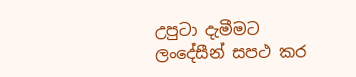උපුටා දැමීමට ලංදේසීන් සපථ කර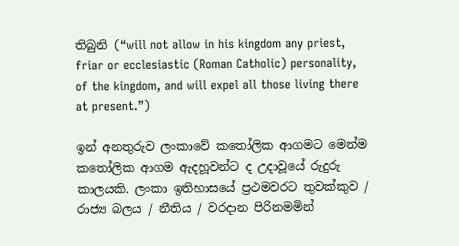තිබුනි (“will not allow in his kingdom any priest, friar or ecclesiastic (Roman Catholic) personality, of the kingdom, and will expel all those living there at present.”)

ඉන් අනතුරුව ලංකාවේ කතෝලික ආගමට මෙන්ම කතෝලික ආගම ඇදහූවන්ට ද උදාවූයේ රුදුරු කාලයකි. ලංකා ඉතිහාසයේ ප්‍රථමවරට තුවක්කුව / රාජ්‍ය බලය / නීතිය / වරදාන පිරිනමමින්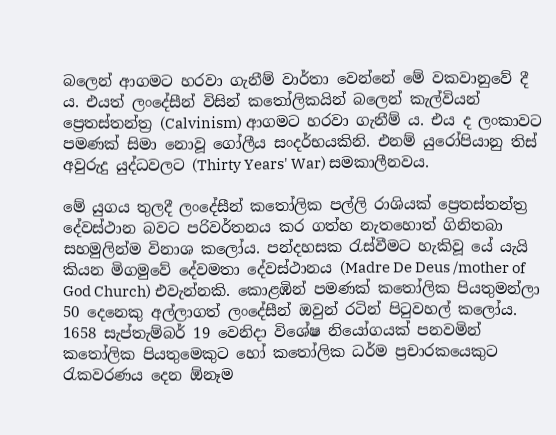බලෙන් ආගමට හරවා ගැනීම් වාර්තා වෙන්නේ මේ වකවානුවේ දී ය. එයත් ලංදේසීන් විසින් කතෝලිකයින් බලෙන් කැල්වියන් ප්‍රෙතස්තන්ත්‍ර (Calvinism) ආගමට හරවා ගැනීම් ය. එය ද ලංකාවට පමණක් සිමා නොවූ ගෝලීය සංදර්භයකිනි. එනම් යුරෝපියානු තිස් අවුරුදු යුද්ධවලට (Thirty Years' War) සමකාලීනවය.

මේ යුගය තුලදී ලංදේසීන් කතෝලික පල්ලි රාශියක් ප්‍රෙතස්තන්ත්‍ර දේවස්ථාන බවට පරිවර්තනය කර ගත්හ නැතහොත් ගිනිතබා සහමුලින්ම විනාශ කලෝය. පන්දහසක රැස්වීමට හැකිවූ යේ යැයි කියන මිගමුවේ දේවමතා දේවස්ථානය (Madre De Deus /mother of God Church) එවැන්නකි. කොළඹින් පමණක් කතෝලික පියතුමන්ලා 50 දෙනෙකු අල්ලාගත් ලංදේසීන් ඔවුන් රටින් පිටුවහල් කලෝය. 1658 සැප්තැම්බර් 19 වෙනිදා විශේෂ නියෝගයක් පනවමින් කතෝලික පියතුමෙකුට හෝ කතෝලික ධර්ම ප්‍රචාරකයෙකුට රැකවරණය දෙන ඕනෑම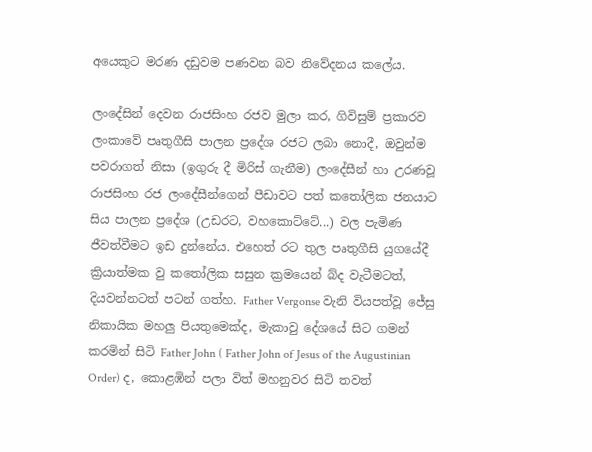අයෙකුට මරණ දඩුවම පණවන බව නිවේදනය කලේය.

ලංදේසින් දෙවන රාජසිංහ රජව මුලා කර, ගිවිසුම් ප්‍රකාරව ලංකාවේ පෘතුගීසි පාලන ප්‍රදේශ රජට ලබා නොදී, ඔවුන්ම පවරාගත් නිසා (ඉගුරු දී මිරිස් ගැනීම) ලංදේසීන් හා උරණවූ රාජසිංහ රජ ලංදේසීන්ගෙන් පීඩාවට පත් කතෝලික ජනයාට සිය පාලන ප්‍රදේශ (උඩරට, වහකොට්ටේ...) වල පැමිණ ජීවත්වීමට ඉඩ දුන්නේය. එහෙත් රට තුල පෘතුගීසි යුගයේදී ක්‍රියාත්මක වු කතෝලික සසුන ක්‍රමයෙන් බ්ද වැටීමටත්, දියවන්නටත් පටන් ගත්හ. Father Vergonse වැනි වියපත්වූ ජේසු නිකායික මහලු පියතුමෙක්ද, මැකාවු දේශයේ සිට ගමන් කරමින් සිටි Father John ( Father John of Jesus of the Augustinian Order) ද, කොළඹින් පලා විත් මහනුවර සිටි තවත්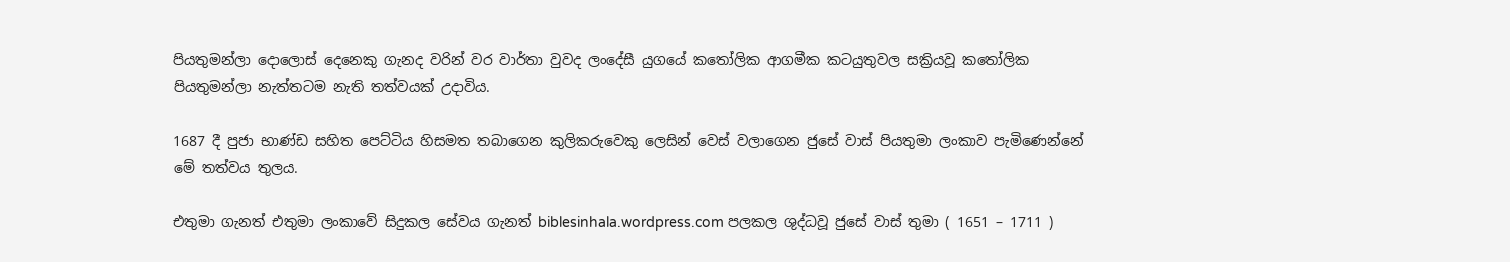පියතුමන්ලා දොලොස් දෙනෙකු ගැනද වරින් වර වාර්තා වුවද ලංදේසී යුගයේ කතෝලික ආගමීක කටයුතුවල සක්‍රියවූ කතෝලික පියතුමන්ලා නැත්තටම නැති තත්වයක් උදාවිය.

1687 දී පුජා භාණ්ඩ සහිත පෙට්ටිය හිසමත තබාගෙන කුලිකරුවෙකු ලෙසින් වෙස් වලාගෙන ජුසේ වාස් පියතුමා ලංකාව පැමිණෙන්නේ මේ තත්වය තුලය.

එතුමා ගැනත් එතුමා ලංකාවේ සිදුකල සේවය ගැනත් biblesinhala.wordpress.com පලකල ශුද්ධවූ ජුසේ වාස් තුමා ( 1651 – 1711 )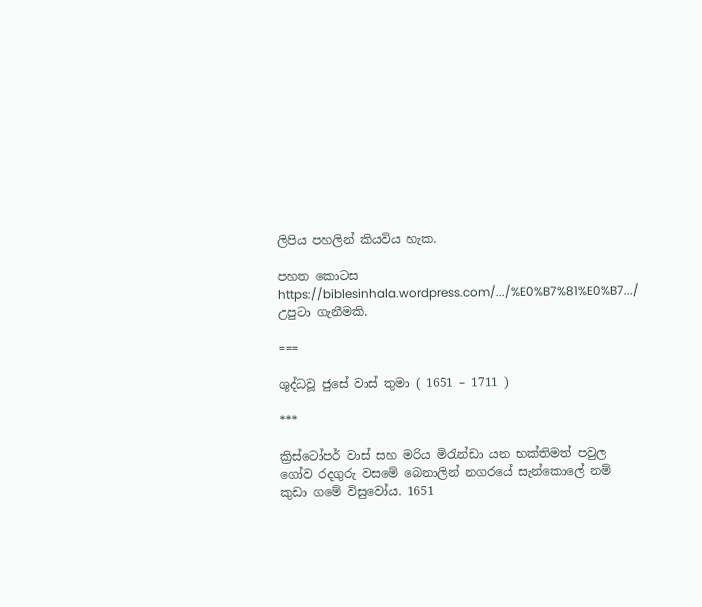ලිපිය පහලින් කියවිය හැක.

පහත කොටස https://biblesinhala.wordpress.com/.../%E0%B7%81%E0%B7.../ උපුටා ගැනීමකි.

===

ශුද්ධවූ ජුසේ වාස් තුමා ( 1651 – 1711 )

***

ක්‍රිස්ටෝපර් වාස් සහ මරිය මිරැන්ඩා යන භක්තිමත් පවුල ගෝව රදගුරු වසමේ බෙනාලින් නගරයේ සැන්කොලේ නම් කුඩා ගමේ විසුවෝය. 1651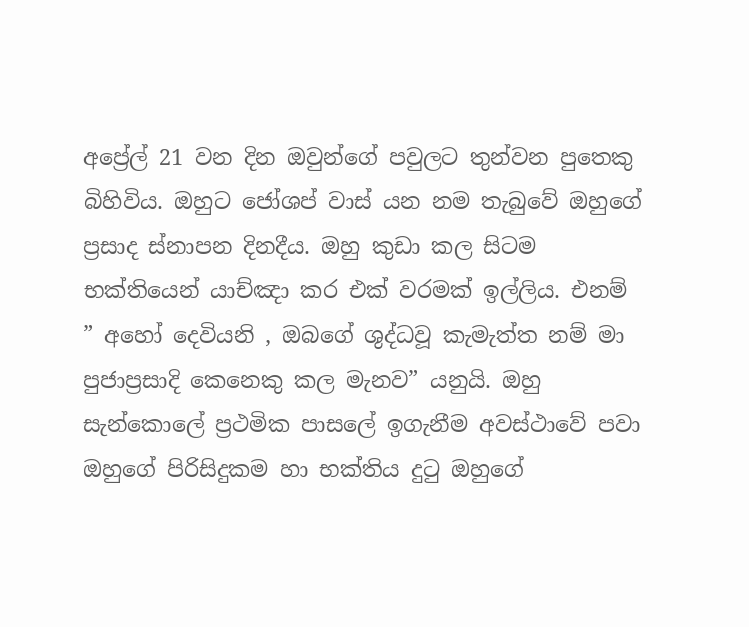අප්‍රේල් 21 වන දින ඔවුන්ගේ පවුලට තුන්වන පුතෙකු බිහිවිය. ඔහුට ජෝශප් වාස් යන නම තැබුවේ ඔහුගේ ප්‍රසාද ස්නාපන දිනදීය. ඔහු කුඩා කල සිටම භක්තියෙන් යාච්ඤා කර එක් වරමක් ඉල්ලිය. එනම් ” අහෝ දෙවියනි , ඔබගේ ශුද්ධවූ කැමැත්ත නම් මා පුජාප්‍රසාදි කෙනෙකු කල මැනව” යනුයි. ඔහු සැන්කොලේ ප්‍රථමික පාසලේ ඉගැනීම අවස්ථාවේ පවා ඔහුගේ පිරිසිදුකම හා භක්තිය දුටු ඔහුගේ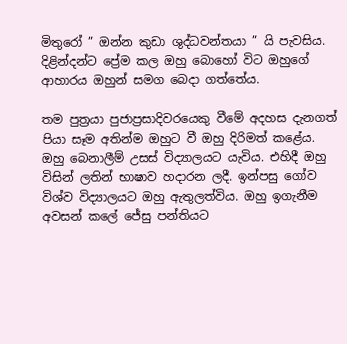මිතුරෝ ” ඔන්න කුඩා ශුද්ධවන්තයා ” යි පැවසිය. දිළින්දන්ට ප්‍රේම කල ඔහු බොහෝ විට ඔහුගේ ආහාරය ඔහුන් සමග බෙදා ගත්තේය.

තම පුත්‍රයා පුජාප්‍රසාදිවරයෙකු වීමේ අදහස දැනගත් පියා සෑම අතින්ම ඔහුට වී ඔහු දිරිමත් කළේය. ඔහු බෙනාලීම් උසස් විද්‍යාලයට යැවිය. එහිදී ඔහු විසින් ලතින් භාෂාව හදාරන ලදී. ඉන්පසු ගෝව විශ්ව විද්‍යාලයට ඔහු ඇතුලත්විය. ඔහු ඉගැනීම අවසන් කලේ ජේසු පන්තියට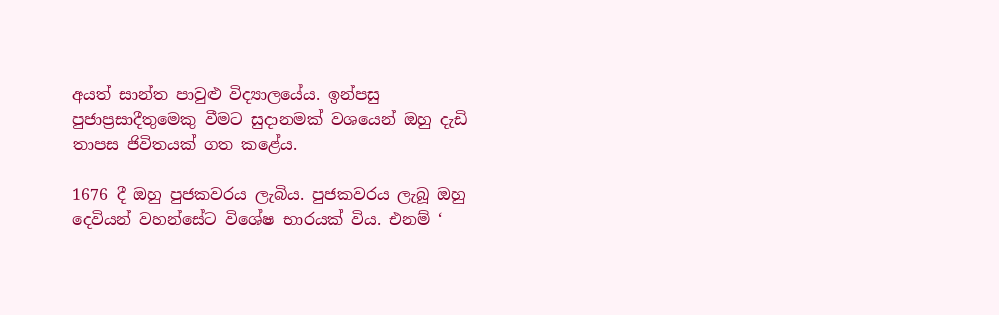අයත් සාන්ත පාවුළු විද්‍යාලයේය. ඉන්පසු පුජාප්‍රසාදීතුමෙකු වීමට සුදානමක් වශයෙන් ඔහු දැඩි තාපස ජිවිතයක් ගත කළේය.

1676 දී ඔහු පුජකවරය ලැබිය. පුජකවරය ලැබූ ඔහු දෙවියන් වහන්සේට විශේෂ භාරයක් විය. එනම් ‘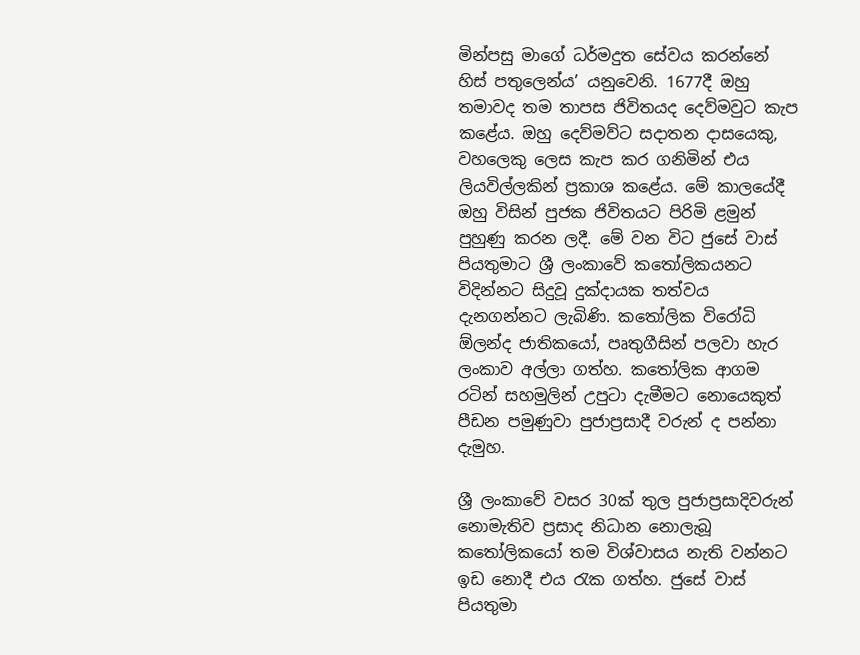මින්පසු මාගේ ධර්මදුත සේවය කරන්නේ හිස් පතුලෙන්ය’ යනුවෙනි. 1677දී ඔහු තමාවද තම තාපස ජිවිතයද දෙව්මවුට කැප කළේය. ඔහු දෙව්මව්ට සදාතන දාසයෙකු, වහලෙකු ලෙස කැප කර ගනිමින් එය ලියවිල්ලකින් ප්‍රකාශ කළේය. මේ කාලයේදී ඔහු විසින් පුජක ජිවිතයට පිරිමි ළමුන් පුහුණු කරන ලදී. මේ වන විට ජුසේ වාස් පියතුමාට ශ්‍රී ලංකාවේ කතෝලිකයනට විදින්නට සිදුවූ දුක්දායක තත්වය දැනගන්නට ලැබිණි. කතෝලික විරෝධි ඕලන්ද ජාතිකයෝ, පෘතුගීසින් පලවා හැර ලංකාව අල්ලා ගත්හ. කතෝලික ආගම රටින් සහමුලින් උපුටා දැමීමට නොයෙකුත් පීඩන පමුණුවා පුජාප්‍රසාදී වරුන් ද පන්නා දැමුහ.

ශ්‍රී ලංකාවේ වසර 30ක් තුල පුජාප්‍රසාදිවරුන් නොමැතිව ප්‍රසාද නිධාන නොලැබූ කතෝලිකයෝ තම විශ්වාසය නැති වන්නට ඉඩ නොදී එය රැක ගත්හ. ජුසේ වාස් පියතුමා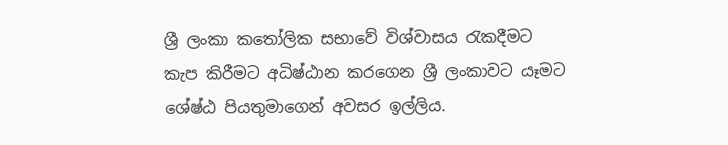ශ්‍රී ලංකා කතෝලික සභාවේ විශ්වාසය රැකදීමට කැප කිරීමට අධිෂ්ඨාන කරගෙන ශ්‍රී ලංකාවට යෑමට ශේෂ්ඨ පියතුමාගෙන් අවසර ඉල්ලිය.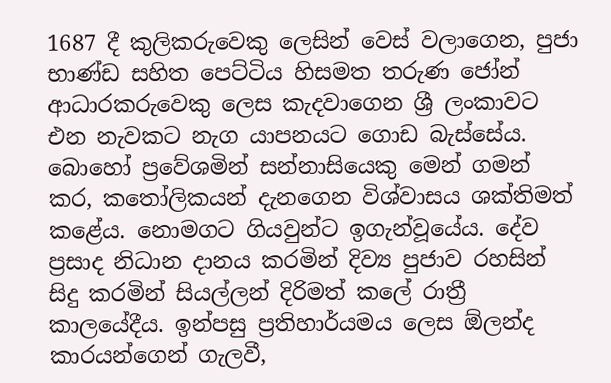1687 දී කුලිකරුවෙකු ලෙසින් වෙස් වලාගෙන, පුජා භාණ්ඩ සහිත පෙට්ටිය හිසමත තරුණ ජෝන් ආධාරකරුවෙකු ලෙස කැදවාගෙන ශ්‍රී ලංකාවට එන නැවකට නැග යාපනයට ගොඩ බැස්සේය. බොහෝ ප්‍රවේශමින් සන්නාසියෙකු මෙන් ගමන් කර, කතෝලිකයන් දැනගෙන විශ්වාසය ශක්තිමත් කළේය. නොමගට ගියවුන්ට ඉගැන්වූයේය. දේව ප්‍රසාද නිධාන දානය කරමින් දිව්‍ය පුජාව රහසින් සිදු කරමින් සියල්ලන් දිරිමත් කලේ රාත්‍රී කාලයේදීය. ඉන්පසු ප්‍රතිහාර්යමය ලෙස ඕලන්ද කාරයන්ගෙන් ගැලවී,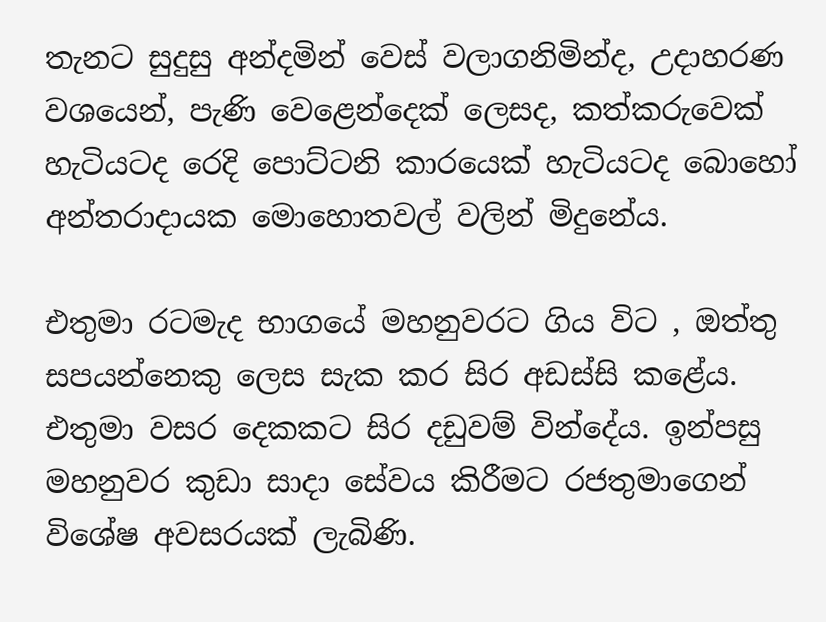තැනට සුදුසු අන්දමින් වෙස් වලාගනිමින්ද, උදාහරණ වශයෙන්, පැණි වෙළෙන්දෙක් ලෙසද, කත්කරුවෙක් හැටියටද රෙදි පොට්ටනි කාරයෙක් හැටියටද බොහෝ අන්තරාදායක මොහොතවල් වලින් මිදුනේය.

එතුමා රටමැද භාගයේ මහනුවරට ගිය විට , ඔත්තු සපයන්නෙකු ලෙස සැක කර සිර අඩස්සි කළේය. එතුමා වසර දෙකකට සිර දඩුවම් වින්දේය. ඉන්පසු මහනුවර කුඩා සාදා සේවය කිරීමට රජතුමාගෙන් විශේෂ අවසරයක් ලැබිණි.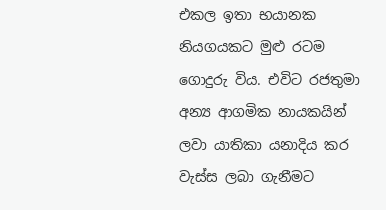එකල ඉතා භයානක නියගයකට මුළු රටම ගොදුරු විය. එවිට රජතුමා අන්‍ය ආගමික නායකයින් ලවා යාතිකා යනාදිය කර වැස්ස ලබා ගැනීමට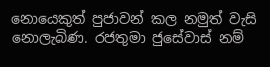නොයෙකුත් පුජාවන් කල නමුත් වැසි නොලැබිණ. රජතුමා ජුසේවාස් නම්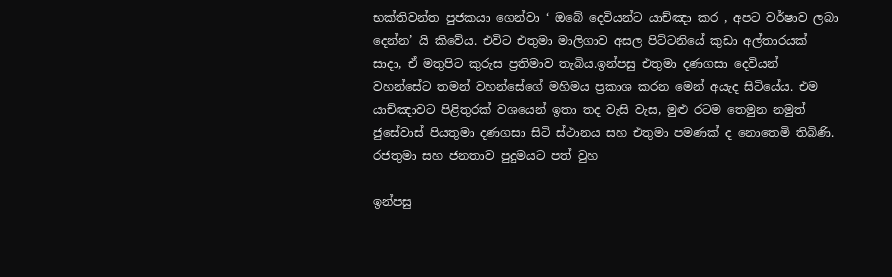භක්තිවන්ත පුජකයා ගෙන්වා ‘ ඔබේ දෙවියන්ට යාච්ඤා කර , අපට වර්ෂාව ලබා දෙන්න’ යි කිවේය. එවිට එතුමා මාලිගාව අසල පිට්ටනියේ කුඩා අල්තාරයක් සාදා, ඒ මතුපිට කුරුස ප්‍රතිමාව තැබිය.ඉන්පසු එතුමා දණගසා දෙවියන් වහන්සේට තමන් වහන්සේගේ මහිමය ප්‍රකාශ කරන මෙන් අයැද සිටියේය. එම යාච්ඤාවට පිළිතුරක් වශයෙන් ඉතා තද වැසි වැස, මුළු රටම තෙමුන නමුත් ජුසේවාස් පියතුමා දණගසා සිටි ස්ථානය සහ එතුමා පමණක් ද නොතෙමි තිබිණි. රජතුමා සහ ජනතාව පුදුමයට පත් වුහ

ඉන්පසු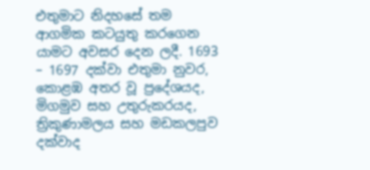එතුමාට නිදහසේ තම ආගමික කටයුතු කරගෙන යාමට අවසර දෙන ලදී. 1693 – 1697 දක්වා එතුමා නුවර, කොළඹ අතර වූ ප්‍රදේශයද, මිගමුව සහ උතුරුකරයද, ත්‍රිකුණාමලය සහ මඩකලපුව දක්වාද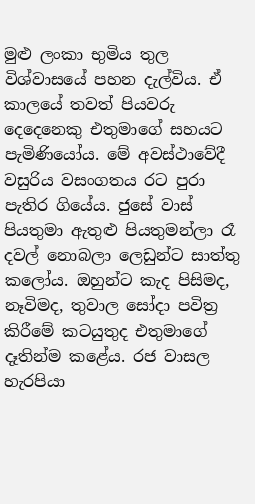මුළු ලංකා භුමිය තුල විශ්වාසයේ පහන දැල්විය. ඒ කාලයේ තවත් පියවරු දෙදෙනෙකු එතුමාගේ සහයට පැමිණියෝය. මේ අවස්ථාවේදී වසුරිය වසංගතය රට පුරා පැතිර ගියේය. ජුසේ වාස් පියතුමා ඇතුළු පියතුමන්ලා රෑ දවල් නොබලා ලෙඩුන්ට සාත්තු කලෝය. ඔහුන්ට කැද පිසිමද, නෑවිමද, තුවාල සෝදා පවිත්‍ර කිරීමේ කටයුතුද එතුමාගේ දෑතින්ම කළේය. රජ වාසල හැරපියා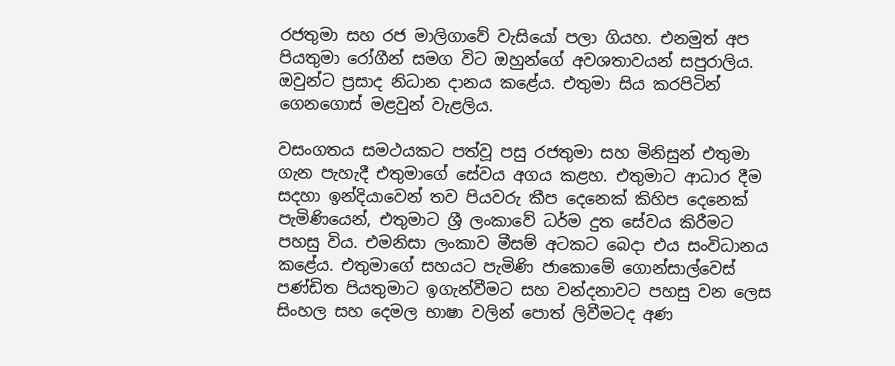රජතුමා සහ රජ මාලිගාවේ වැසියෝ පලා ගියහ. එනමුත් අප පියතුමා රෝගීන් සමග විට ඔහුන්ගේ අවශතාවයන් සපුරාලිය. ඔවුන්ට ප්‍රසාද නිධාන දානය කළේය. එතුමා සිය කරපිටින් ගෙනගොස් මළවුන් වැළලිය.

වසංගතය සමථයකට පත්වූ පසු රජතුමා සහ මිනිසුන් එතුමා ගැන පැහැදී එතුමාගේ සේවය අගය කළහ. එතුමාට ආධාර දීම සදහා ඉන්දියාවෙන් තව පියවරු කීප දෙනෙක් කිහිප දෙනෙක් පැමිණියෙන්, එතුමාට ශ්‍රී ලංකාවේ ධර්ම දුත සේවය කිරීමට පහසු විය. එමනිසා ලංකාව මීසම් අටකට බෙදා එය සංවිධානය කළේය. එතුමාගේ සහයට පැමිණි ජාකොමේ ගොන්සාල්වෙස් පණ්ඩිත පියතුමාට ඉගැන්වීමට සහ වන්දනාවට පහසු වන ලෙස සිංහල සහ දෙමල භාෂා වලින් පොත් ලිවීමටද අණ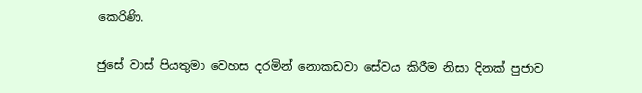කෙරිණි.

ජුසේ වාස් පියතුමා වෙහස දරමින් නොකඩවා සේවය කිරීම නිසා දිනක් පුජාව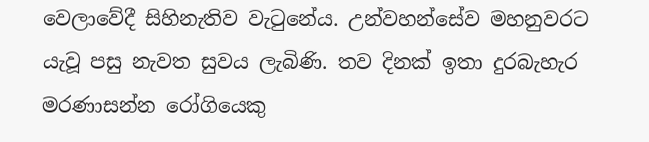වෙලාවේදී සිහිනැතිව වැටුනේය. උන්වහන්සේව මහනුවරට යැවූ පසු නැවත සුවය ලැබිණි. තව දිනක් ඉතා දුරබැහැර මරණාසන්න රෝගියෙකු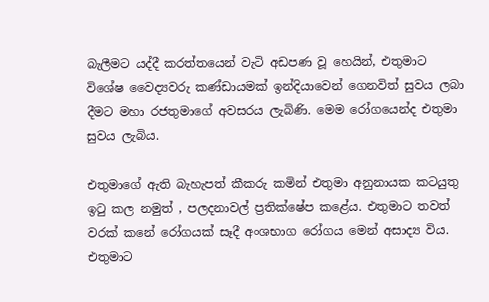බැලීමට යද්දී කරත්තයෙන් වැටි අඩපණ වූ හෙයින්, එතුමාට විශේෂ වෛද්‍යවරු කණ්ඩායමක් ඉන්දියාවෙන් ගෙනවිත් සුවය ලබා දීමට මහා රජතුමාගේ අවසරය ලැබිණි. මෙම රෝගයෙන්ද එතුමා සුවය ලැබිය.

එතුමාගේ ඇති බැහැපත් කීකරු කමින් එතුමා අනුනායක කටයුතු ඉටු කල නමුත් , පලදනාවල් ප්‍රතික්ෂේප කළේය. එතුමාට තවත් වරක් කනේ රෝගයක් සෑදී අංශභාග රෝගය මෙන් අසාද්‍ය විය. එතුමාට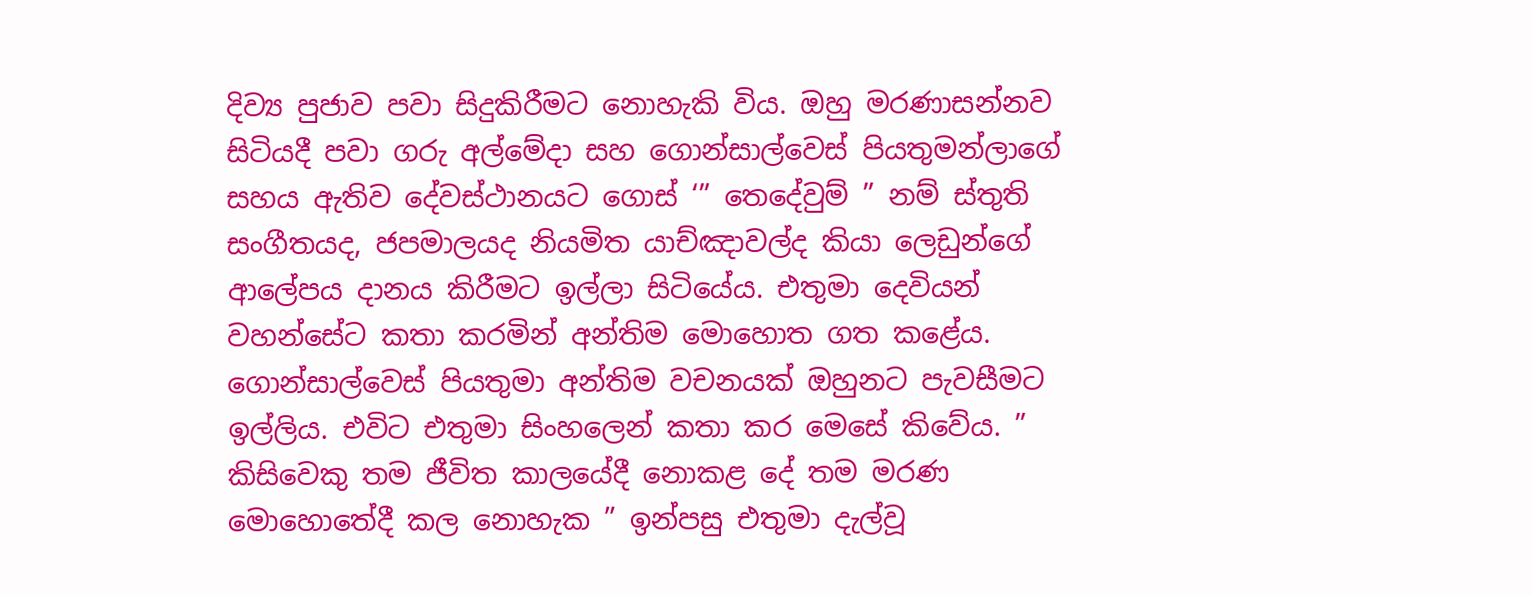දිව්‍ය පුජාව පවා සිදුකිරීමට නොහැකි විය. ඔහු මරණාසන්නව සිටියදී පවා ගරු අල්මේදා සහ ගොන්සාල්වෙස් පියතුමන්ලාගේ සහය ඇතිව දේවස්ථානයට ගොස් ‘” තෙදේවුම් ” නම් ස්තුති සංගීතයද, ජපමාලයද නියමිත යාච්ඤාවල්ද කියා ලෙඩුන්ගේ ආලේපය දානය කිරීමට ඉල්ලා සිටියේය. එතුමා දෙවියන් වහන්සේට කතා කරමින් අන්තිම මොහොත ගත කළේය. ගොන්සාල්වෙස් පියතුමා අන්තිම වචනයක් ඔහුනට පැවසීමට ඉල්ලිය. එවිට එතුමා සිංහලෙන් කතා කර මෙසේ කිවේය. ” කිසිවෙකු තම ජීවිත කාලයේදී නොකළ දේ තම මරණ මොහොතේදී කල නොහැක ” ඉන්පසු එතුමා දැල්වූ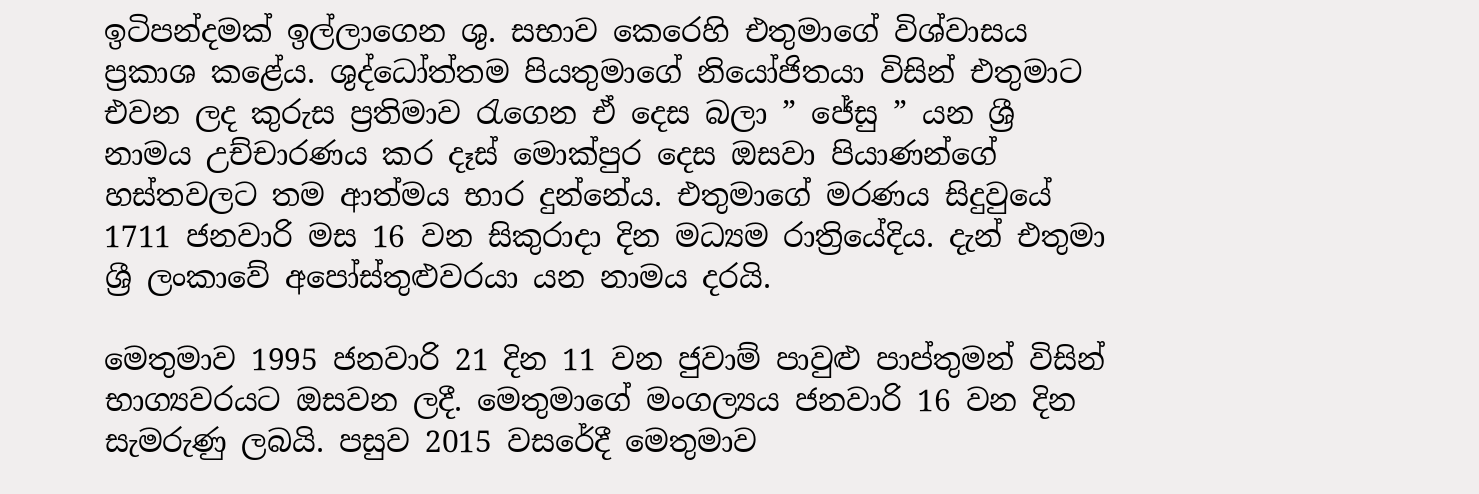ඉටිපන්දමක් ඉල්ලාගෙන ශු. සභාව කෙරෙහි එතුමාගේ විශ්වාසය ප්‍රකාශ කළේය. ශුද්ධෝත්තම පියතුමාගේ නියෝජිතයා විසින් එතුමාට එවන ලද කුරුස ප්‍රතිමාව රැගෙන ඒ දෙස බලා ” ජේසු ” යන ශ්‍රී නාමය උච්චාරණය කර දෑස් මොක්පුර දෙස ඔසවා පියාණන්ගේ හස්තවලට තම ආත්මය භාර දුන්නේය. එතුමාගේ මරණය සිදුවුයේ 1711 ජනවාරි මස 16 වන සිකුරාදා දින මධ්‍යම රාත්‍රියේදිය. දැන් එතුමා ශ්‍රී ලංකාවේ අපෝස්තුළුවරයා යන නාමය දරයි.

මෙතුමාව 1995 ජනවාරි 21 දින 11 වන ජුවාම් පාවුළු පාප්තුමන් විසින් භාග්‍යවරයට ඔසවන ලදී. මෙතුමාගේ මංගල්‍යය ජනවාරි 16 වන දින සැමරුණු ලබයි. පසුව 2015 වසරේදී මෙතුමාව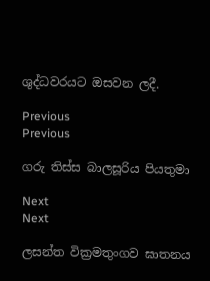ශුද්ධවරයට ඔසවන ලදී.

Previous
Previous

ගරු තිස්ස බාලසූරිය පියතුමා

Next
Next

ලසන්ත වික්‍රමතුංගව ඝාතනය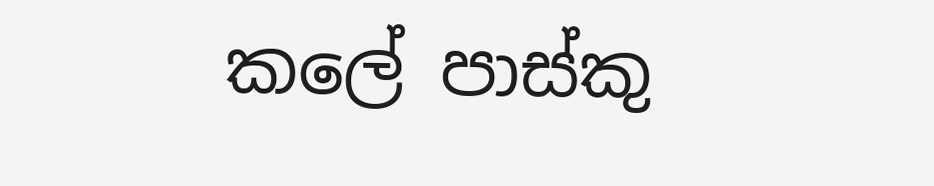කලේ පාස්කු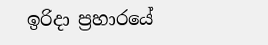ඉරිදා ප්‍රහාරයේ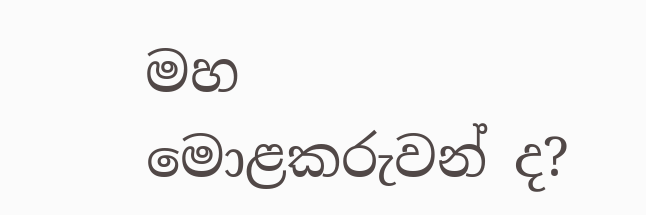මහ මොළකරුවන් ද?